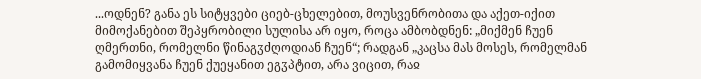...ოდნენ? განა ეს სიტყვები ციებ-ცხელებით, მოუსვენრობითა და აქეთ-იქით მიმოქანებით შეპყრობილი სულისა არ იყო, როცა ამბობდნენ: „მიქმენ ჩუენ ღმერთნი, რომელნი წინაგჳძღოდიან ჩუენ“; რადგან „კაცსა მას მოსეს, რომელმან გამომიყვანა ჩუენ ქუეყანით ეგჳპტით, არა ვიცით, რაჲ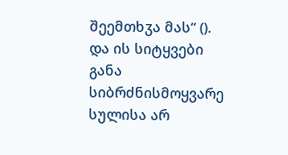შეემთხჳა მას“ (). და ის სიტყვები განა სიბრძნისმოყვარე სულისა არ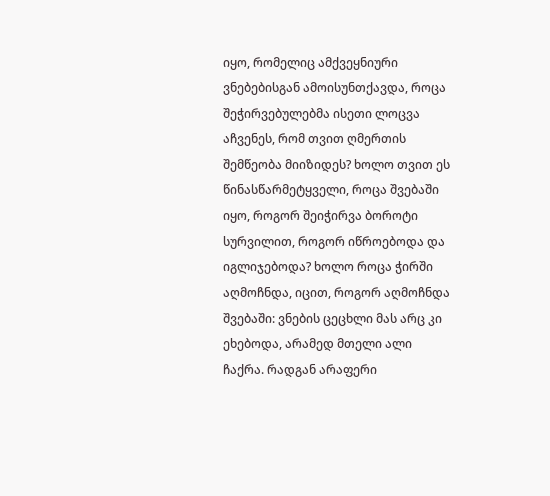იყო, რომელიც ამქვეყნიური ვნებებისგან ამოისუნთქავდა, როცა შეჭირვებულებმა ისეთი ლოცვა აჩვენეს, რომ თვით ღმერთის შემწეობა მიიზიდეს? ხოლო თვით ეს წინასწარმეტყველი, როცა შვებაში იყო, როგორ შეიჭირვა ბოროტი სურვილით, როგორ იწროებოდა და იგლიჯებოდა? ხოლო როცა ჭირში აღმოჩნდა, იცით, როგორ აღმოჩნდა შვებაში: ვნების ცეცხლი მას არც კი ეხებოდა, არამედ მთელი ალი ჩაქრა. რადგან არაფერი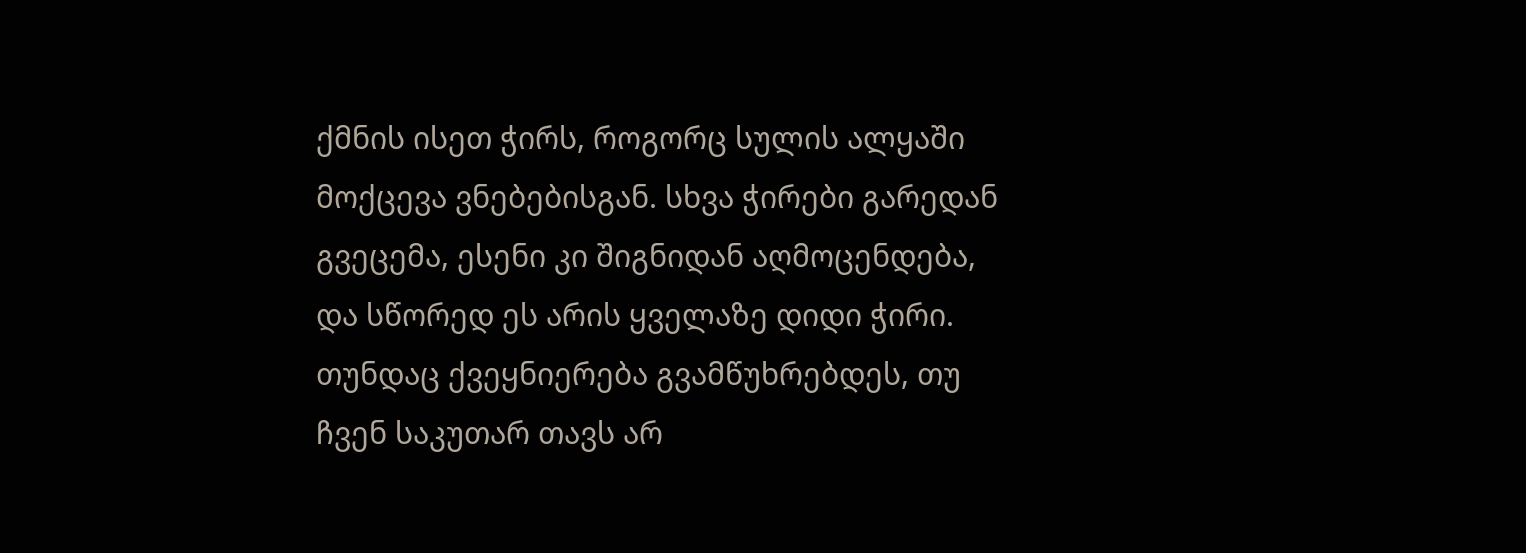ქმნის ისეთ ჭირს, როგორც სულის ალყაში მოქცევა ვნებებისგან. სხვა ჭირები გარედან გვეცემა, ესენი კი შიგნიდან აღმოცენდება, და სწორედ ეს არის ყველაზე დიდი ჭირი. თუნდაც ქვეყნიერება გვამწუხრებდეს, თუ ჩვენ საკუთარ თავს არ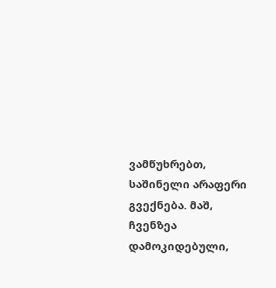ვამწუხრებთ, საშინელი არაფერი გვექნება. მაშ, ჩვენზეა დამოკიდებული,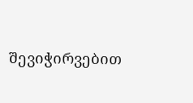შევიჭირვებით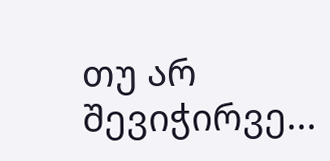თუ არ შევიჭირვე...